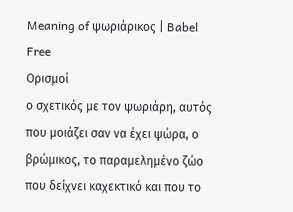Meaning of ψωριάρικος | Babel Free
Ορισμοί
ο σχετικός με τον ψωριάρη, αυτός που μοιάζει σαν να έχει ψώρα, ο βρώμικος, το παραμελημένο ζώο που δείχνει καχεκτικό και που το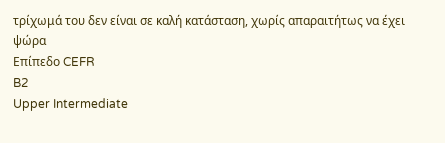τρίχωμά του δεν είναι σε καλή κατάσταση, χωρίς απαραιτήτως να έχει ψώρα
Επίπεδο CEFR
B2
Upper Intermediate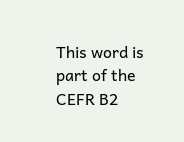This word is part of the CEFR B2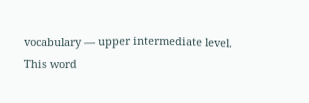vocabulary — upper intermediate level.
This word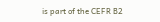is part of the CEFR B2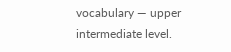vocabulary — upper intermediate level.